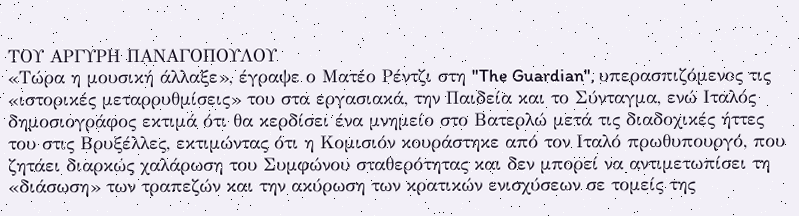ΤΟΥ ΑΡΓΥΡΗ ΠΑΝΑΓΟΠΟΥΛΟΥ
«Τώρα η μουσική άλλαξε», έγραψε ο Ματέο Ρέντζι στη "The Guardian", υπερασπιζόμενος τις «ιστορικές μεταρρυθμίσεις» του στα εργασιακά, την Παιδεία και το Σύνταγμα, ενώ Ιταλός δημοσιογράφος εκτιμά ότι θα κερδίσει ένα μνημείο στο Βατερλώ μετά τις διαδοχικές ήττες του στις Βρυξέλλες, εκτιμώντας ότι η Κομισιόν κουράστηκε από τον Ιταλό πρωθυπουργό, που ζητάει διαρκώς χαλάρωση του Συμφώνου σταθερότητας και δεν μπορεί να αντιμετωπίσει τη «διάσωση» των τραπεζών και την ακύρωση των κρατικών ενισχύσεων σε τομείς της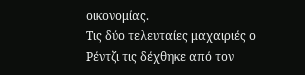οικονομίας.
Τις δύο τελευταίες μαχαιριές ο Ρέντζι τις δέχθηκε από τον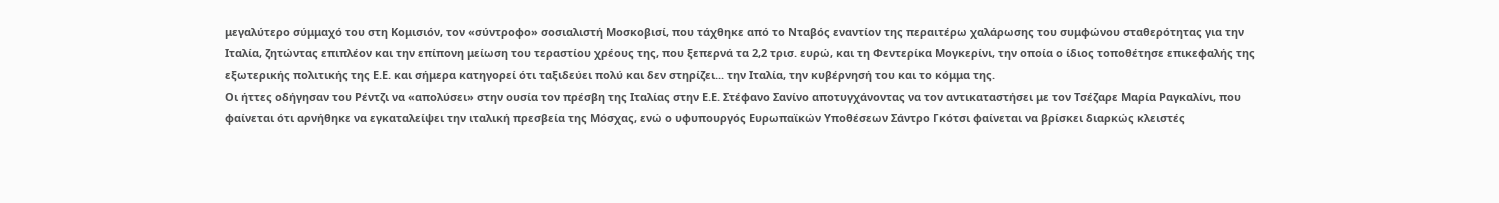μεγαλύτερο σύμμαχό του στη Κομισιόν, τον «σύντροφο» σοσιαλιστή Μοσκοβισί, που τάχθηκε από το Νταβός εναντίον της περαιτέρω χαλάρωσης του συμφώνου σταθερότητας για την Ιταλία, ζητώντας επιπλέον και την επίπονη μείωση του τεραστίου χρέους της, που ξεπερνά τα 2,2 τρισ. ευρώ, και τη Φεντερίκα Μογκερίνι, την οποία ο ίδιος τοποθέτησε επικεφαλής της εξωτερικής πολιτικής της Ε.Ε. και σήμερα κατηγορεί ότι ταξιδεύει πολύ και δεν στηρίζει... την Ιταλία, την κυβέρνησή του και το κόμμα της.
Οι ήττες οδήγησαν του Ρέντζι να «απολύσει» στην ουσία τον πρέσβη της Ιταλίας στην Ε.Ε. Στέφανο Σανίνο αποτυγχάνοντας να τον αντικαταστήσει με τον Τσέζαρε Μαρία Ραγκαλίνι, που φαίνεται ότι αρνήθηκε να εγκαταλείψει την ιταλική πρεσβεία της Μόσχας, ενώ ο υφυπουργός Ευρωπαϊκών Υποθέσεων Σάντρο Γκότσι φαίνεται να βρίσκει διαρκώς κλειστές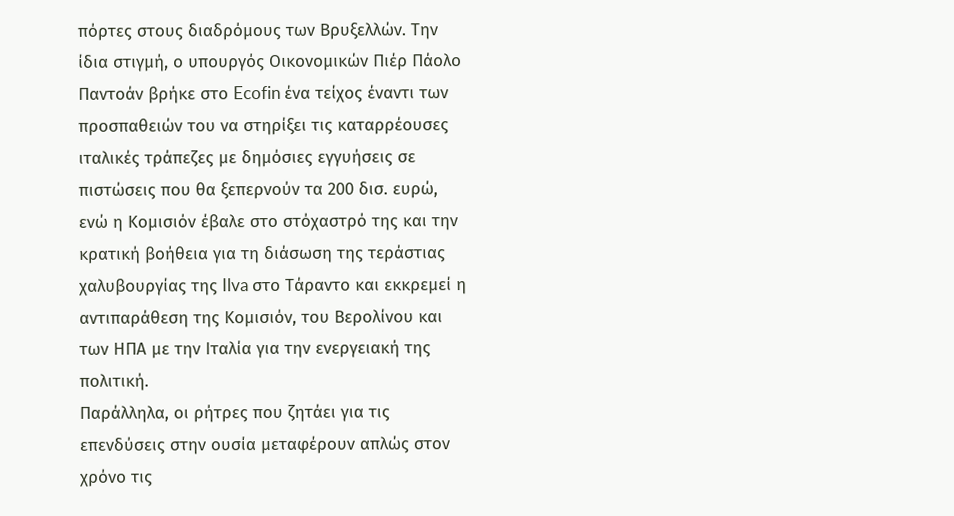πόρτες στους διαδρόμους των Βρυξελλών. Την ίδια στιγμή, ο υπουργός Οικονομικών Πιέρ Πάολο Παντοάν βρήκε στο Ecofin ένα τείχος έναντι των προσπαθειών του να στηρίξει τις καταρρέουσες ιταλικές τράπεζες με δημόσιες εγγυήσεις σε πιστώσεις που θα ξεπερνούν τα 200 δισ. ευρώ, ενώ η Κομισιόν έβαλε στο στόχαστρό της και την κρατική βοήθεια για τη διάσωση της τεράστιας χαλυβουργίας της Ilva στο Τάραντο και εκκρεμεί η αντιπαράθεση της Κομισιόν, του Βερολίνου και των ΗΠΑ με την Ιταλία για την ενεργειακή της πολιτική.
Παράλληλα, οι ρήτρες που ζητάει για τις επενδύσεις στην ουσία μεταφέρουν απλώς στον χρόνο τις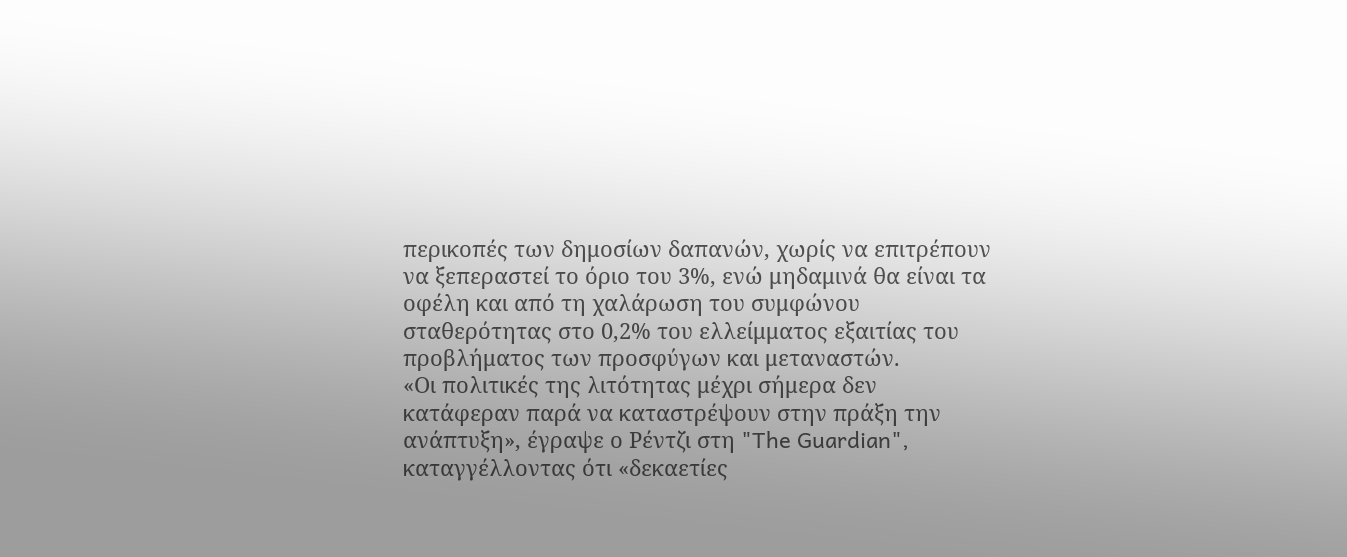περικοπές των δημοσίων δαπανών, χωρίς να επιτρέπουν να ξεπεραστεί το όριο του 3%, ενώ μηδαμινά θα είναι τα οφέλη και από τη χαλάρωση του συμφώνου σταθερότητας στο 0,2% του ελλείμματος εξαιτίας του προβλήματος των προσφύγων και μεταναστών.
«Οι πολιτικές της λιτότητας μέχρι σήμερα δεν κατάφεραν παρά να καταστρέψουν στην πράξη την ανάπτυξη», έγραψε ο Ρέντζι στη "The Guardian", καταγγέλλοντας ότι «δεκαετίες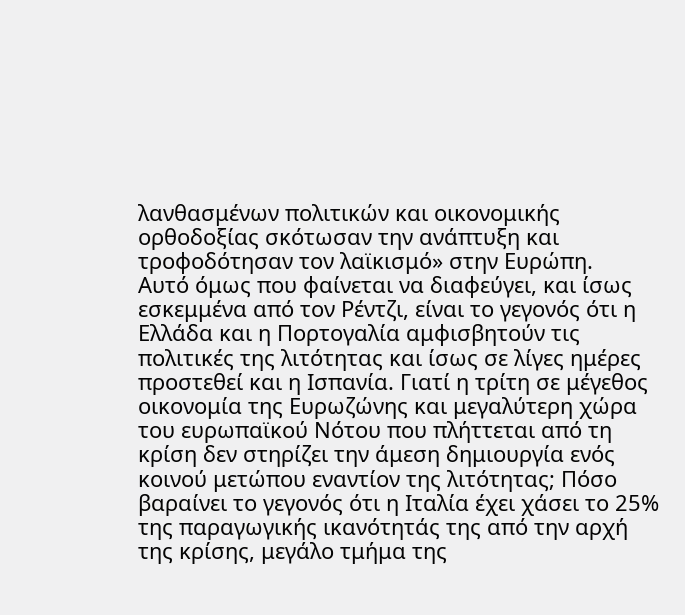λανθασμένων πολιτικών και οικονομικής ορθοδοξίας σκότωσαν την ανάπτυξη και τροφοδότησαν τον λαϊκισμό» στην Ευρώπη.
Αυτό όμως που φαίνεται να διαφεύγει, και ίσως εσκεμμένα από τον Ρέντζι, είναι το γεγονός ότι η Ελλάδα και η Πορτογαλία αμφισβητούν τις πολιτικές της λιτότητας και ίσως σε λίγες ημέρες προστεθεί και η Ισπανία. Γιατί η τρίτη σε μέγεθος οικονομία της Ευρωζώνης και μεγαλύτερη χώρα του ευρωπαϊκού Νότου που πλήττεται από τη κρίση δεν στηρίζει την άμεση δημιουργία ενός κοινού μετώπου εναντίον της λιτότητας; Πόσο βαραίνει το γεγονός ότι η Ιταλία έχει χάσει το 25% της παραγωγικής ικανότητάς της από την αρχή της κρίσης, μεγάλο τμήμα της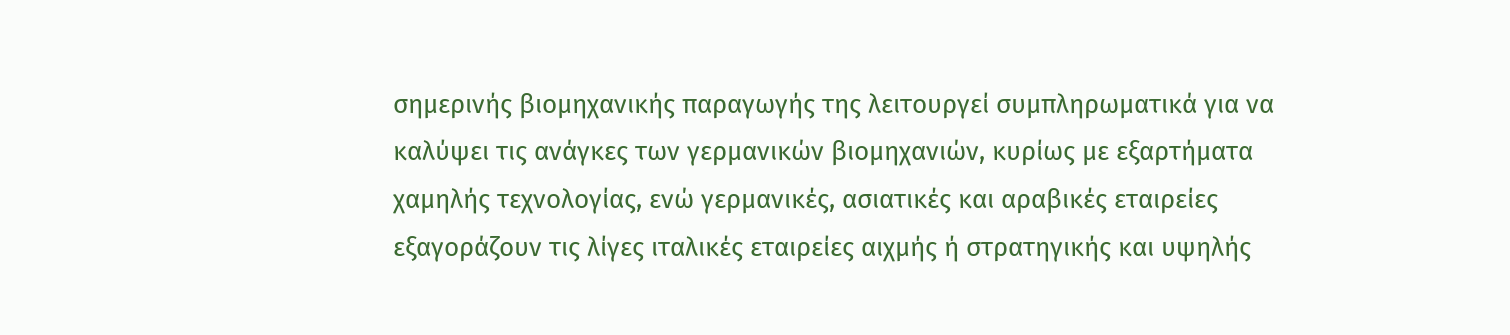σημερινής βιομηχανικής παραγωγής της λειτουργεί συμπληρωματικά για να καλύψει τις ανάγκες των γερμανικών βιομηχανιών, κυρίως με εξαρτήματα χαμηλής τεχνολογίας, ενώ γερμανικές, ασιατικές και αραβικές εταιρείες εξαγοράζουν τις λίγες ιταλικές εταιρείες αιχμής ή στρατηγικής και υψηλής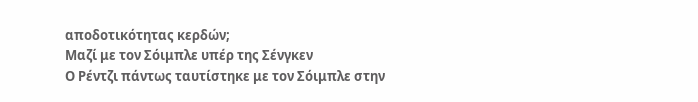αποδοτικότητας κερδών;
Μαζί με τον Σόιμπλε υπέρ της Σένγκεν
Ο Ρέντζι πάντως ταυτίστηκε με τον Σόιμπλε στην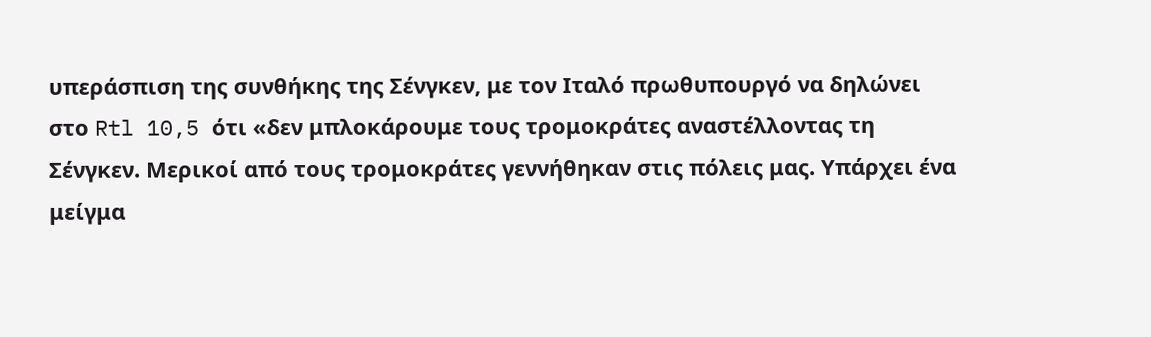υπεράσπιση της συνθήκης της Σένγκεν, με τον Ιταλό πρωθυπουργό να δηλώνει στο Rtl 10,5 ότι «δεν μπλοκάρουμε τους τρομοκράτες αναστέλλοντας τη Σένγκεν. Μερικοί από τους τρομοκράτες γεννήθηκαν στις πόλεις μας. Υπάρχει ένα μείγμα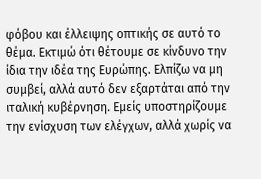φόβου και έλλειψης οπτικής σε αυτό το θέμα. Εκτιμώ ότι θέτουμε σε κίνδυνο την ίδια την ιδέα της Ευρώπης. Ελπίζω να μη συμβεί, αλλά αυτό δεν εξαρτάται από την ιταλική κυβέρνηση. Εμείς υποστηρίζουμε την ενίσχυση των ελέγχων, αλλά χωρίς να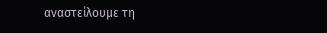αναστείλουμε τη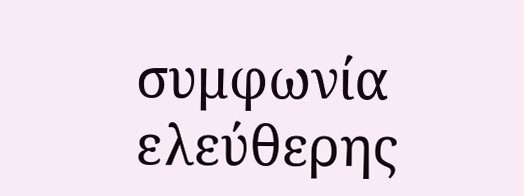συμφωνία ελεύθερης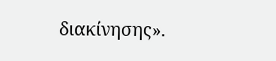διακίνησης».